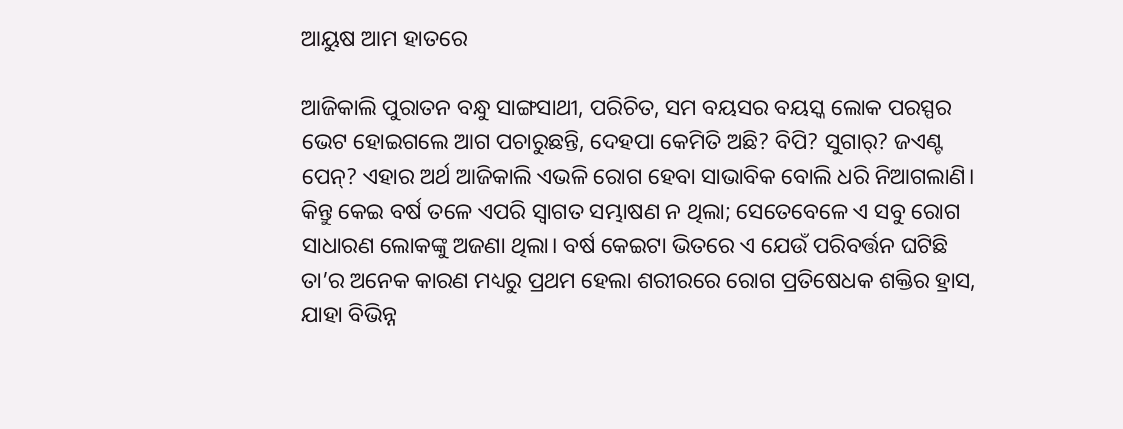ଆୟୁଷ ଆମ ହାତରେ

ଆଜିକାଲି ପୁରାତନ ବନ୍ଧୁ ସାଙ୍ଗସାଥୀ, ପରିଚିତ, ସମ ବୟସର ବୟସ୍କ ଲୋକ ପରସ୍ପର ଭେଟ ହୋଇଗଲେ ଆଗ ପଚାରୁଛନ୍ତି, ଦେହପା କେମିତି ଅଛି? ବିପି? ସୁଗାର୍‌? ଜଏଣ୍ଟ ପେନ୍‌? ଏହାର ଅର୍ଥ ଆଜିକାଲି ଏଭଳି ରୋଗ ହେବା ସାଭାବିକ ବୋଲି ଧରି ନିଆଗଲାଣି। କିନ୍ତୁ କେଇ ବର୍ଷ ତଳେ ଏପରି ସ୍ବାଗତ ସମ୍ଭାଷଣ ନ ଥିଲା; ସେତେବେଳେ ଏ ସବୁ ରୋଗ ସାଧାରଣ ଲୋକଙ୍କୁ ଅଜଣା ଥିଲା। ବର୍ଷ କେଇଟା ଭିତରେ ଏ ଯେଉଁ ପରିବର୍ତ୍ତନ ଘଟିଛି ତା’ର ଅନେକ କାରଣ ମଧ୍ୟରୁ ପ୍ରଥମ ହେଲା ଶରୀରରେ ରୋଗ ପ୍ରତିଷେଧକ ଶକ୍ତିର ହ୍ରାସ, ଯାହା ବିଭିନ୍ନ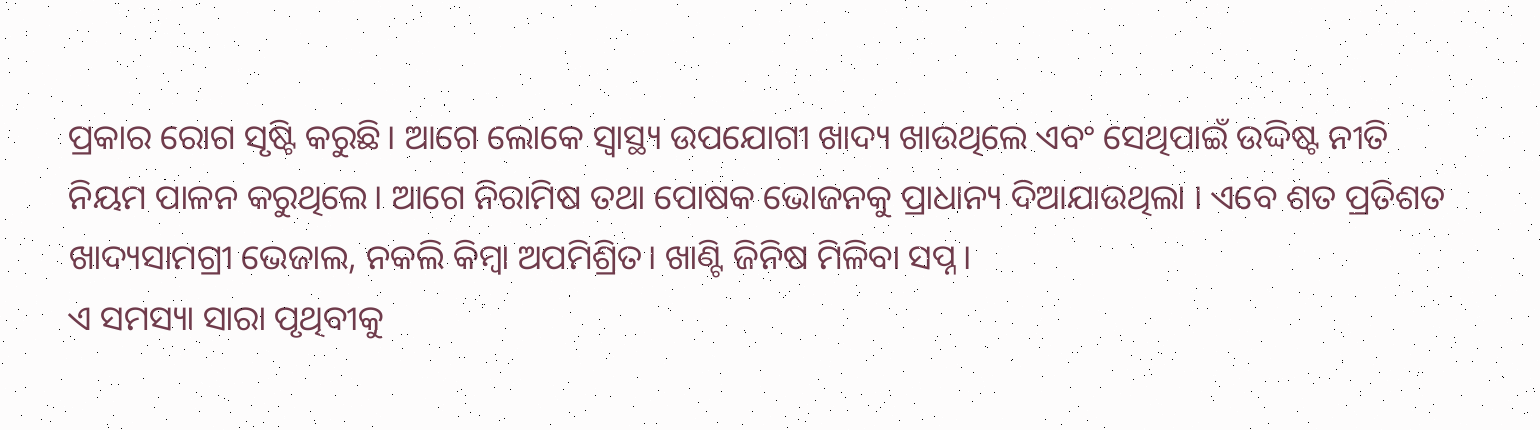ପ୍ରକାର ରୋଗ ସୃଷ୍ଟି କରୁଛି। ଆଗେ ଲୋକେ ସ୍ବାସ୍ଥ୍ୟ ଉପଯୋଗୀ ଖାଦ୍ୟ ଖାଉଥିଲେ ଏବଂ ସେଥିପାଇଁ ଉଦ୍ଦିଷ୍ଟ ନୀତି ନିୟମ ପାଳନ କରୁଥିଲେ। ଆଗେ ନିରାମିଷ ତଥା ପୋଷକ ଭୋଜନକୁ ପ୍ରାଧାନ୍ୟ ଦିଆଯାଉଥିଲା । ଏବେ ଶତ ପ୍ରତିଶତ ଖାଦ୍ୟସାମଗ୍ରୀ ଭେଜାଲ, ନକଲି କିମ୍ବା ଅପମିଶ୍ରିତ। ଖାଣ୍ଟି ଜିନିଷ ମିଳିବା ସପ୍ନ।
ଏ ସମସ୍ୟା ସାରା ପୃଥିବୀକୁ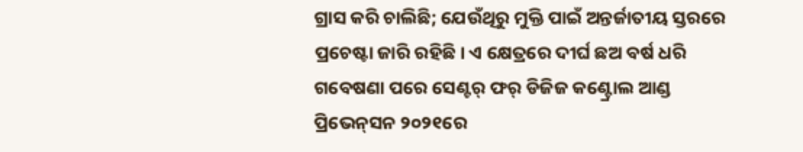ଗ୍ରାସ କରି ଚାଲିଛି; ଯେଉଁଥିରୁ ମୁକ୍ତି ପାଇଁ ଅନ୍ତର୍ଜାତୀୟ ସ୍ତରରେ ପ୍ରଚେଷ୍ଟା ଜାରି ରହିଛି। ଏ କ୍ଷେତ୍ରରେ ଦୀର୍ଘ ଛଅ ବର୍ଷ ଧରି ଗବେଷଣା ପରେ ସେଣ୍ଟର୍‌ ଫର୍‌ ଡିଜିଜ କଣ୍ଟ୍ରୋଲ ଆଣ୍ଡ ପ୍ରିଭେନ୍‌ସନ ୨୦୨୧ରେ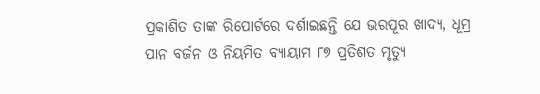ପ୍ରକାଶିତ ତାଙ୍କ ରିପୋର୍ଟରେ ଦର୍ଶାଇଛନ୍ତି ଯେ ଭରପୂର ଖାଦ୍ୟ, ଧୂମ୍ର ପାନ ବର୍ଜନ ଓ ନିୟମିତ ବ୍ୟାୟାମ ୮୭ ପ୍ରତିଶତ ମୃତ୍ୟୁ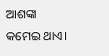ଆଶଙ୍କା କମେଇ ଥାଏ।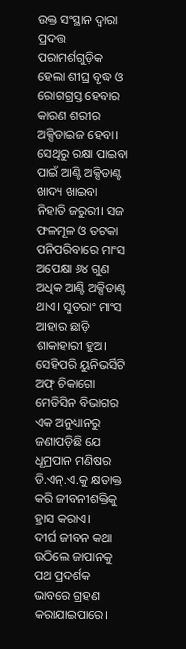ଉକ୍ତ ସଂସ୍ଥାନ ଦ୍ୱାରା ପ୍ରଦତ୍ତ ପରାମର୍ଶଗୁଡ଼ିକ ହେଲା ଶୀଘ୍ର ବୃଦ୍ଧ ଓ ରୋଗଗ୍ରସ୍ତ ହେବାର କାରଣ ଶରୀର ଅକ୍ସିଡାଇଜ ହେବା। ସେଥିରୁ ରକ୍ଷା ପାଇବା ପାଇଁ ଆଣ୍ଟି ଅକ୍ସିଡାଣ୍ଟ ଖାଦ୍ୟ ଖାଇବା ନିହାତି ଜରୁରୀ। ସଜ ଫଳମୂଳ ଓ ତଟକା ପନିପରିବାରେ ମାଂସ ଅପେକ୍ଷା ୬୪ ଗୁଣ ଅଧିକ ଆଣ୍ଟି ଅକ୍ସିଡାଣ୍ଟ ଥାଏ। ସୁତରାଂ ମାଂସ ଆହାର ଛାଡ଼ି ଶାକାହାରୀ ହୁଅ। ସେହିପରି ୟୁନିଭର୍ସିଟି ଅଫ୍‌ ଚିକାଗୋ ମେଡିସିନ ବିଭାଗର ଏକ ଅନୁଧ୍ୟାନରୁ ଜଣାପଡ଼ିଛି ଯେ ଧୂମ୍ରପାନ ମଣିଷର ଡି.ଏନ୍‌.ଏ.କୁ କ୍ଷତାକ୍ତ କରି ଜୀବନୀଶକ୍ତିକୁ ହ୍ରାସ କରାଏ।
ଦୀର୍ଘ ଜୀବନ କଥା ଉଠିଲେ ଜାପାନକୁ ପଥ ପ୍ରଦର୍ଶକ ଭାବରେ ଗ୍ରହଣ କରାଯାଇପାରେ।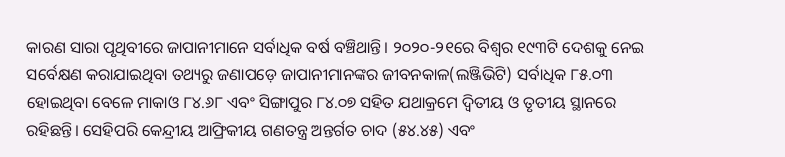କାରଣ ସାରା ପୃଥିବୀରେ ଜାପାନୀମାନେ ସର୍ବାଧିକ ବର୍ଷ ବଞ୍ଚିଥାନ୍ତି। ୨୦୨୦-୨୧ରେ ବିଶ୍ୱର ୧୯୩ଟି ଦେଶକୁ ନେଇ ସର୍ବେକ୍ଷଣ କରାଯାଇଥିବା ତଥ୍ୟରୁ ଜଣାପଡ଼େ ଜାପାନୀମାନଙ୍କର ଜୀବନକାଳ(ଲଞ୍ଜିଭିଟି) ସର୍ବାଧିକ ୮୫.୦୩ ହୋଇଥିବା ବେଳେ ମାକାଓ ୮୪.୬୮ ଏବଂ ସିଙ୍ଗାପୁର ୮୪.୦୭ ସହିତ ଯଥାକ୍ରମେ ଦ୍ୱିତୀୟ ଓ ତୃତୀୟ ସ୍ଥାନରେ ରହିଛନ୍ତି। ସେହିପରି କେନ୍ଦ୍ରୀୟ ଆଫ୍ରିକୀୟ ଗଣତନ୍ତ୍ର ଅନ୍ତର୍ଗତ ଚାଦ (୫୪.୪୫) ଏବଂ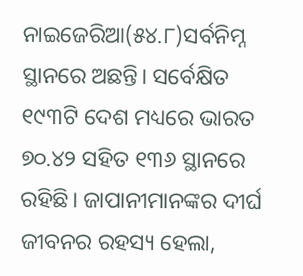ନାଇଜେରିଆ(୫୪.୮)ସର୍ବନିମ୍ନ ସ୍ଥାନରେ ଅଛନ୍ତି। ସର୍ବେକ୍ଷିତ ୧୯୩ଟି ଦେଶ ମଧ୍ୟରେ ଭାରତ ୭୦.୪୨ ସହିତ ୧୩୬ ସ୍ଥାନରେ ରହିଛି। ଜାପାନୀମାନଙ୍କର ଦୀର୍ଘ ଜୀବନର ରହସ୍ୟ ହେଲା,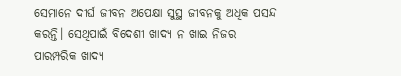ସେମାନେ ଦୀର୍ଘ ଜୀବନ ଅପେକ୍ଷା ସୁସ୍ଥ ଜୀବନକୁ ଅଧିକ ପସନ୍ଦ କରନ୍ତି। ସେଥିପାଇଁ ବିଦେଶୀ ଖାଦ୍ୟ ନ ଖାଇ ନିଜର ପାରମ୍ପରିକ ଖାଦ୍ୟ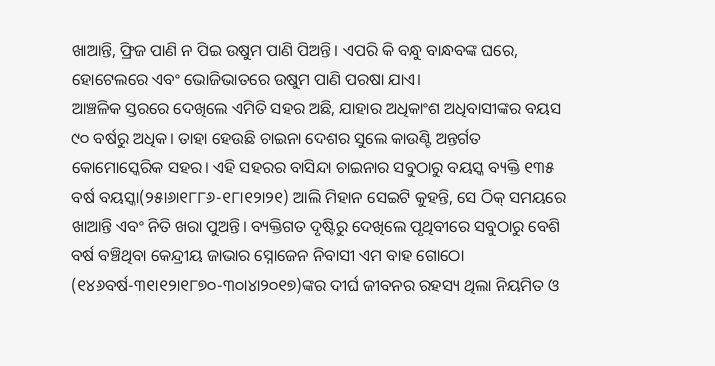ଖାଆନ୍ତି, ଫ୍ରିଜ ପାଣି ନ ପିଇ ଉଷୁମ ପାଣି ପିଅନ୍ତି। ଏପରି କି ବନ୍ଧୁ ବାନ୍ଧବଙ୍କ ଘରେ, ହୋଟେଲରେ ଏବଂ ଭୋଜିଭାତରେ ଉଷୁମ ପାଣି ପରଷା ଯାଏ।
ଆଞ୍ଚଳିକ ସ୍ତରରେ ଦେଖିଲେ ଏମିତି ସହର ଅଛି, ଯାହାର ଅଧିକାଂଶ ଅଧିବାସୀଙ୍କର ବୟସ ୯୦ ବର୍ଷରୁ ଅଧିକ। ତାହା ହେଉଛି ଚାଇନା ଦେଶର ସୁଲେ କାଉଣ୍ଟି ଅନ୍ତର୍ଗତ କୋମୋସ୍କେରିକ ସହର। ଏହି ସହରର ବାସିନ୍ଦା ଚାଇନାର ସବୁଠାରୁ ବୟସ୍କ ବ୍ୟକ୍ତି ୧୩୫ ବର୍ଷ ବୟସ୍କା(୨୫ା୬ା୧୮୮୬-୧୮ା୧୨ା୨୧) ଆଲି ମିହାନ ସେଇଟି କୁହନ୍ତି, ସେ ଠିକ୍‌ ସମୟରେ ଖାଆନ୍ତି ଏବଂ ନିତି ଖରା ପୁଅନ୍ତି। ବ୍ୟକ୍ତିଗତ ଦୃଷ୍ଟିରୁ ଦେଖିଲେ ପୃଥିବୀରେ ସବୁଠାରୁ ବେଶି ବର୍ଷ ବଞ୍ଚିଥିବା କେନ୍ଦ୍ରୀୟ ଜାଭାର ସ୍ନୋଜେନ ନିବାସୀ ଏମ ବାହ ଗୋଠୋ (୧୪୬ବର୍ଷ-୩୧ା୧୨ା୧୮୭୦-୩୦ା୪ା୨୦୧୭)ଙ୍କର ଦୀର୍ଘ ଜୀବନର ରହସ୍ୟ ଥିଲା ନିୟମିତ ଓ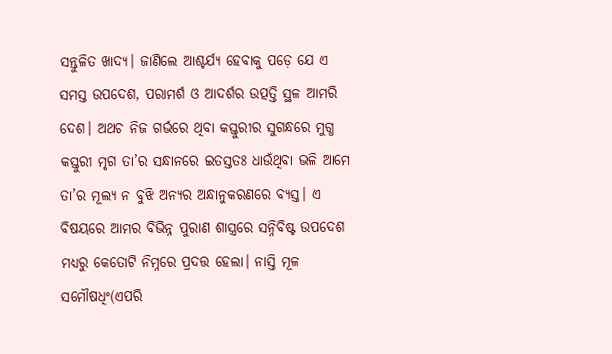ସନ୍ତୁଳିତ ଖାଦ୍ୟ। ଜାଣିଲେ ଆଶ୍ଚର୍ଯ୍ୟ ହେବାକୁ ପଡ଼େ ଯେ ଏ ସମସ୍ତ ଉପଦେଶ, ପରାମର୍ଶ ଓ ଆଦର୍ଶର ଉତ୍ପତ୍ତି ସ୍ଥଳ ଆମରି ଦେଶ। ଅଥଚ ନିଜ ଗର୍ଭରେ ଥିବା କସ୍ତୁରୀର ସୁଗନ୍ଧରେ ମୁଗ୍ଧ କସ୍ତୁରୀ ମୃଗ ତା’ର ସନ୍ଧାନରେ ଇତସ୍ତତଃ ଧାଉଁଥିବା ଭଳି ଆମେ ତା’ର ମୂଲ୍ୟ ନ ବୁଝି ଅନ୍ୟର ଅନ୍ଧାନୁକରଣରେ ବ୍ୟସ୍ତ। ଏ ବିଷୟରେ ଆମର ବିଭିନ୍ନ ପୁରାଣ ଶାସ୍ତ୍ରରେ ସନ୍ନିବିଷ୍ଟ ଉପଦେଶ ମଧ୍ୟରୁ କେତୋଟି ନିମ୍ନରେ ପ୍ରଦତ୍ତ ହେଲା। ନାସ୍ତି ମୂଳ ସମୌଷଧିଂ(ଏପରି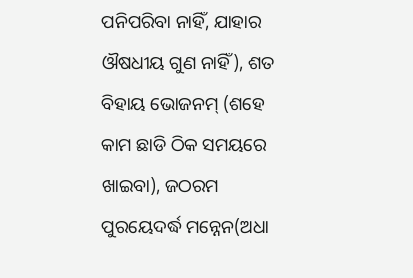ପନିପରିବା ନାହିଁ, ଯାହାର ଔଷଧୀୟ ଗୁଣ ନାହିଁ), ଶତ ବିହାୟ ଭୋଜନମ୍‌ (ଶହେ କାମ ଛାଡି ଠିକ ସମୟରେ ଖାଇବା), ଜଠରମ ପୁରୟେଦର୍ଦ୍ଧ ମନ୍ନେନ(ଅଧା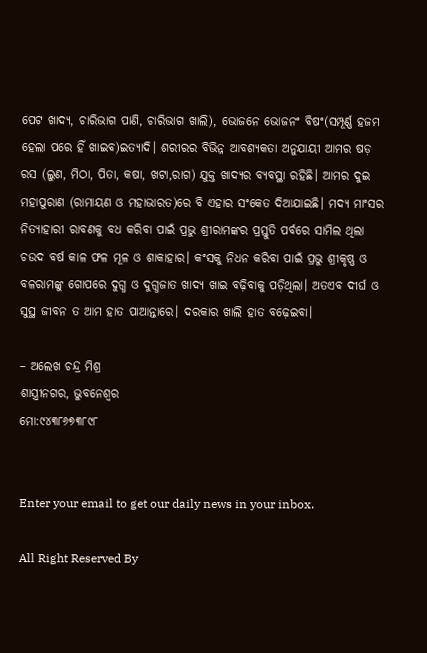ପେଟ ଖାଦ୍ୟ, ଚାରିଭାଗ ପାଣି, ଚାରିଭାଗ ଖାଲି), ଭୋଜନେ ଭୋଜନଂ ବିଷଂ(ସମ୍ପୂର୍ଣ୍ଣ ହଜମ ହେଲା ପରେ ହିଁ ଖାଇବ)ଇତ୍ୟାଦି। ଶରୀରର ବିଭିନ୍ନ ଆବଶ୍ୟକତା ଅନୁଯାୟୀ ଆମର ଷଡ଼ ରସ (ଲୁଣ, ମିଠା, ପିତା, କଷା, ଖଟା,ରାଗ) ଯୁକ୍ତ ଖାଦ୍ୟର ବ୍ୟବସ୍ଥା ରହିଛି। ଆମର ଦୁଇ ମହାପୁରାଣ (ରାମାୟଣ ଓ ମହାଭାରତ)ରେ ବି ଏହାର ସଂକେତ ଦିଆଯାଇଛି। ମଦ୍ୟ ମାଂସର ନିତ୍ୟାହାରୀ ରାବଣକୁ ବଧ କରିବା ପାଇଁ ପ୍ରଭୁ ଶ୍ରୀରାମଙ୍କର ପ୍ରସ୍ତୁତି ପର୍ବରେ ସାମିଲ ଥିଲା ଚଉଦ ବର୍ଷ କାଳ ଫଳ ମୂଳ ଓ ଶାକାହାର। କଂସକୁ ନିଧନ କରିବା ପାଇଁ ପ୍ରଭୁ ଶ୍ରୀକୃଷ୍ଣ ଓ ବଳରାମଙ୍କୁ ଗୋପରେ ଦୁଗ୍ଧ ଓ ଦୁଗ୍ଧଜାତ ଖାଦ୍ୟ ଖାଇ ବଢ଼ିବାକୁ ପଡ଼ିଥିଲା। ଅତଏବ ଦୀର୍ଘ ଓ ସୁସ୍ଥ ଜୀବନ ତ ଆମ ହାତ ପାଆନ୍ତାରେ। ଦରକାର ଖାଲି ହାତ ବଢ଼େଇବା।

– ଅଲେଖ ଚନ୍ଦ୍ର ମିଶ୍ର
ଶାସ୍ତ୍ରୀନଗର, ଭୁବନେଶ୍ୱର
ମୋ:୯୪୩୮୬୭୩୮୯୮


Enter your email to get our daily news in your inbox.

All Right Reserved By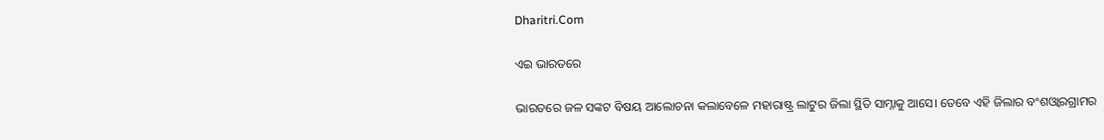Dharitri.Com

ଏଇ ଭାରତରେ

ଭାରତରେ ଜଳ ସଙ୍କଟ ବିଷୟ ଆଲୋଚନା କଲାବେଳେ ମହାରାଷ୍ଟ୍ର ଲାଟୁର ଜିଲା ସ୍ଥିତି ସାମ୍ନାକୁ ଆସେ। ତେବେ ଏହି ଜିଲାର ବଂଶଓ୍ବାରଗ୍ରାମର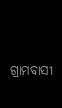ଗ୍ରାମବାସୀ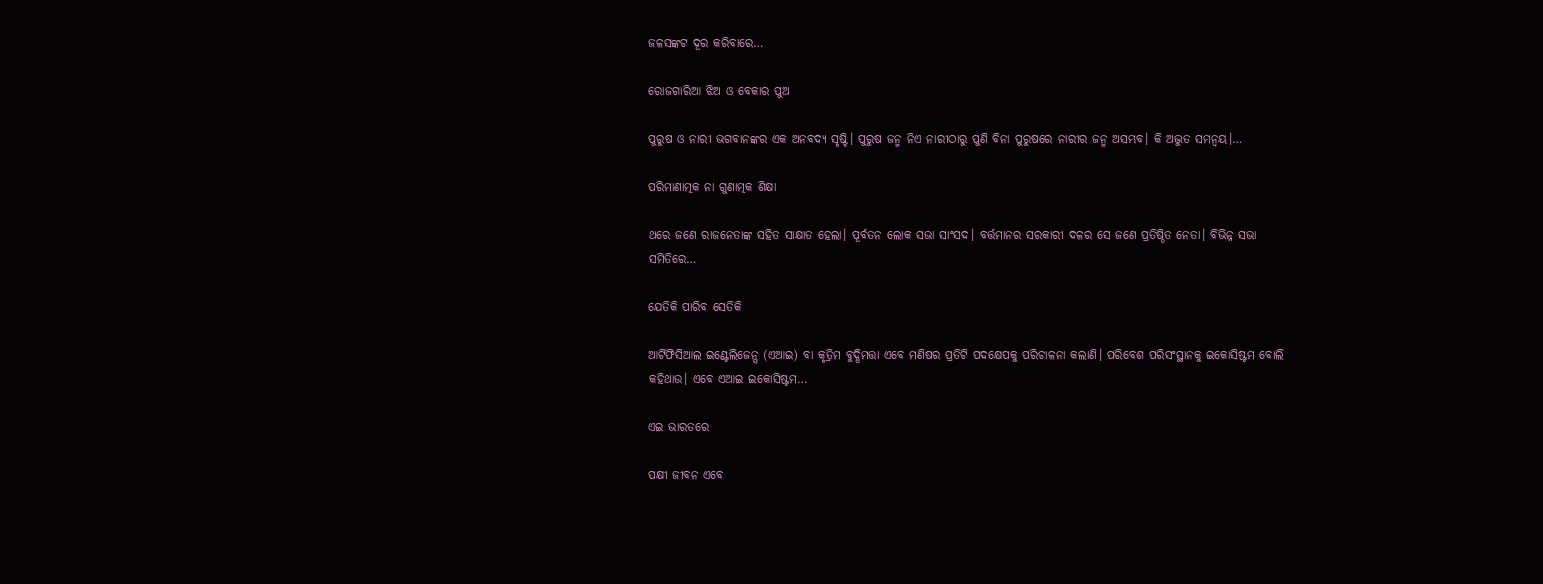ଜଳସଙ୍କଟ ଦୂର କରିବାରେ…

ରୋଜଗାରିଆ ଝିଅ ଓ ବେକାର ପୁଅ

ପୁରୁଷ ଓ ନାରୀ ଭଗବାନଙ୍କର ଏକ ଅନବଦ୍ୟ ସୃଷ୍ଟି। ପୁରୁଷ ଜନ୍ମ ନିଏ ନାରୀଠାରୁ ପୁଣି ବିନା ପୁରୁଷରେ ନାରୀର ଜନ୍ମ ଅସମ୍ଭବ। କି ଅଦ୍ଭୁତ ସମନ୍ବୟ।…

ପରିମାଣାତ୍ମକ ନା ଗୁଣାତ୍ମକ ଶିକ୍ଷା

ଥରେ ଜଣେ ରାଜନେତାଙ୍କ ସହିତ ସାକ୍ଷାତ ହେଲା। ପୂର୍ବତନ ଲୋକ ସଭା ସାଂସଦ। ବର୍ତ୍ତମାନର ସରକାରୀ ଦଳର ସେ ଜଣେ ପ୍ରତିଷ୍ଠିତ ନେତା। ବିଭିନ୍ନ ସଭା ସମିତିରେ…

ଯେତିକି ପାରିବ ସେତିକି

ଆର୍ଟିଫିସିଆଲ ଇଣ୍ଟେଲିଜେନ୍ସ (ଏଆଇ) ବା କୃତ୍ରିମ ବୁଦ୍ଧିମତ୍ତା ଏବେ ମଣିଷର ପ୍ରତିଟି ପଦକ୍ଷେପକୁ ପରିଚାଳନା କଲାଣି। ପରିବେଶ ପରିସଂସ୍ଥାନକୁ ଇକୋସିଷ୍ଟମ ବୋଲି କହିଥାଉ। ଏବେ ଏଆଇ ଇକୋସିଷ୍ଟମ…

ଏଇ ଭାରତରେ

ପକ୍ଷୀ ଜୀବନ ଏବେ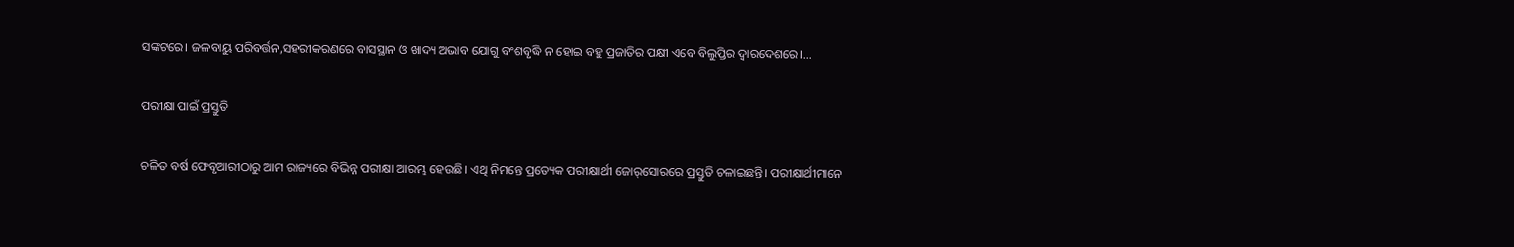ସଙ୍କଟରେ। ଜଳବାୟୁ ପରିବର୍ତ୍ତନ,ସହରୀକରଣରେ ବାସସ୍ଥାନ ଓ ଖାଦ୍ୟ ଅଭାବ ଯୋଗୁ ବଂଶବୃଦ୍ଧି ନ ହୋଇ ବହୁ ପ୍ରଜାତିର ପକ୍ଷୀ ଏବେ ବିଲୁପ୍ତିର ଦ୍ୱାରଦେଶରେ।…

ପରୀକ୍ଷା ପାଇଁ ପ୍ରସ୍ତୁତି

ଚଳିତ ବର୍ଷ ଫେବୃଆରୀଠାରୁ ଆମ ରାଜ୍ୟରେ ବିଭିନ୍ନ ପରୀକ୍ଷା ଆରମ୍ଭ ହେଉଛି। ଏଥି ନିମନ୍ତେ ପ୍ରତ୍ୟେକ ପରୀକ୍ଷାର୍ଥୀ ଜୋର୍‌ସୋରରେ ପ୍ରସ୍ତୁତି ଚଳାଇଛନ୍ତି। ପରୀକ୍ଷାର୍ଥୀମାନେ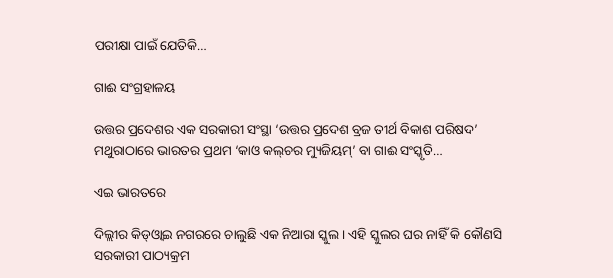ପରୀକ୍ଷା ପାଇଁ ଯେତିକି…

ଗାଈ ସଂଗ୍ରହାଳୟ

ଉତ୍ତର ପ୍ରଦେଶର ଏକ ସରକାରୀ ସଂସ୍ଥା ‘ଉତ୍ତର ପ୍ରଦେଶ ବ୍ରଜ ତୀର୍ଥ ବିକାଶ ପରିଷଦ’ ମଥୁରାଠାରେ ଭାରତର ପ୍ରଥମ ‘କାଓ କଲ୍‌ଚର ମ୍ୟୁଜିୟମ୍‌’ ବା ଗାଈ ସଂସ୍କୃତି…

ଏଇ ଭାରତରେ

ଦିଲ୍ଲୀର କିଡ୍‌ଓ୍ବାଇ ନଗରରେ ଚାଲୁଛି ଏକ ନିଆରା ସ୍କୁଲ। ଏହି ସ୍କୁଲର ଘର ନାହିଁ କି କୌଣସି ସରକାରୀ ପାଠ୍ୟକ୍ରମ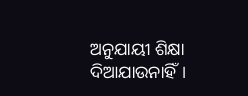ଅନୁଯାୟୀ ଶିକ୍ଷା ଦିଆଯାଉନାହିଁ।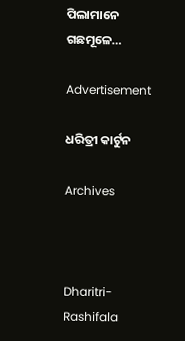ପିଲାମାନେ ଗଛମୂଳେ…

Advertisement

ଧରିତ୍ରୀ କାର୍ଟୁନ

Archives



Dharitri-Rashifala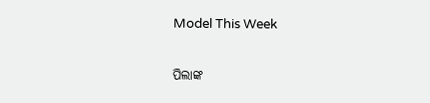Model This Week

ପିଲାଙ୍କ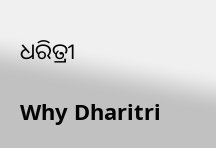ଧରିତ୍ରୀ

Why Dharitri